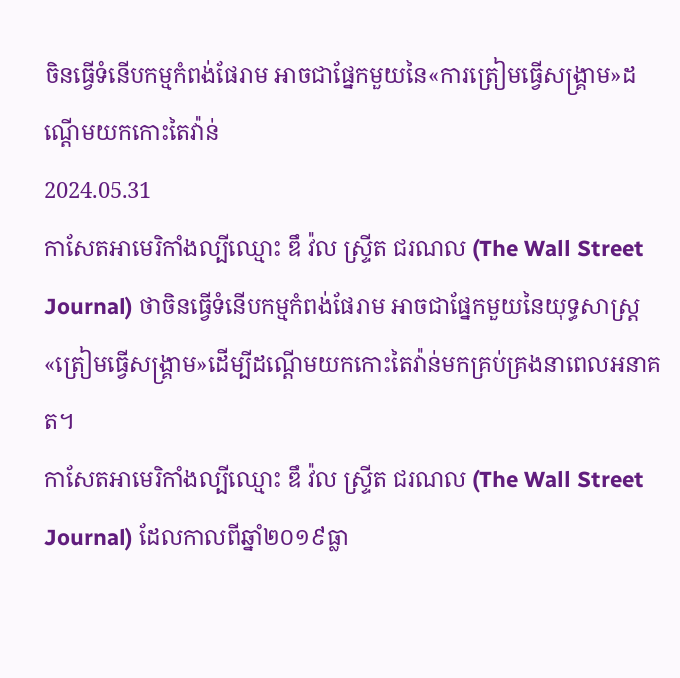ចិនធ្វើទំនើបកម្មកំពង់ផែរាម អាចជាផ្នែកមួយនៃ«ការត្រៀមធ្វើសង្គ្រាម»ដណ្តើមយកកោះតៃវ៉ាន់
2024.05.31
កាសែតអាមេរិកាំងល្បីឈ្មោះ ឌឹ វ៉ល ស្ទ្រីត ជរណល (The Wall Street Journal) ថាចិនធ្វើទំនើបកម្មកំពង់ផែរាម អាចជាផ្នែកមួយនៃយុទ្ធសាស្ត្រ«ត្រៀមធ្វើសង្គ្រាម»ដើម្បីដណ្តើមយកកោះតៃវ៉ាន់មកគ្រប់គ្រងនាពេលអនាគត។
កាសែតអាមេរិកាំងល្បីឈ្មោះ ឌឹ វ៉ល ស្ទ្រីត ជរណល (The Wall Street Journal) ដែលកាលពីឆ្នាំ២០១៩ធ្លា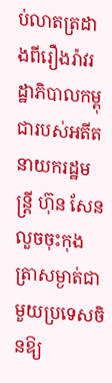ប់លាតត្រដាងពីរឿងរ៉ាវរដ្ឋាភិបាលកម្ពុជារបស់អតីតនាយករដ្ឋមន្ត្រី ហ៊ុន សែន លួចចុះកុងត្រាសម្ងាត់ជាមួយប្រទេសចិនឱ្យ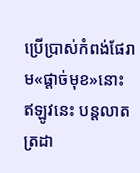ប្រើប្រាស់កំពង់ផែរាម«ផ្ដាច់មុខ»នោះ ឥឡូវនេះ បន្តលាតត្រដា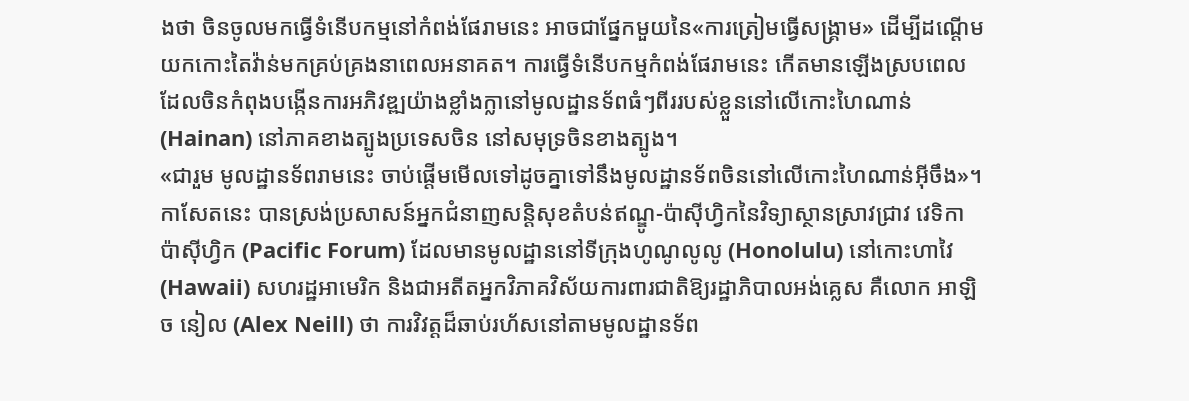ងថា ចិនចូលមកធ្វើទំនើបកម្មនៅកំពង់ផែរាមនេះ អាចជាផ្នែកមួយនៃ«ការត្រៀមធ្វើសង្គ្រាម» ដើម្បីដណ្តើមយកកោះតៃវ៉ាន់មកគ្រប់គ្រងនាពេលអនាគត។ ការធ្វើទំនើបកម្មកំពង់ផែរាមនេះ កើតមានឡើងស្របពេលដែលចិនកំពុងបង្កើនការអភិវឌ្ឍយ៉ាងខ្លាំងក្លានៅមូលដ្ឋានទ័ពធំៗពីររបស់ខ្លួននៅលើកោះហៃណាន់ (Hainan) នៅភាគខាងត្បូងប្រទេសចិន នៅសមុទ្រចិនខាងត្បូង។
«ជារួម មូលដ្ឋានទ័ពរាមនេះ ចាប់ផ្តើមមើលទៅដូចគ្នាទៅនឹងមូលដ្ឋានទ័ពចិននៅលើកោះហៃណាន់អ៊ីចឹង»។
កាសែតនេះ បានស្រង់ប្រសាសន៍អ្នកជំនាញសន្តិសុខតំបន់ឥណ្ឌូ-ប៉ាស៊ីហ្វិកនៃវិទ្យាស្ថានស្រាវជ្រាវ វេទិកា ប៉ាស៊ីហ្វិក (Pacific Forum) ដែលមានមូលដ្ឋាននៅទីក្រុងហូណូលូលូ (Honolulu) នៅកោះហាវៃ (Hawaii) សហរដ្ឋអាមេរិក និងជាអតីតអ្នកវិភាគវិស័យការពារជាតិឱ្យរដ្ឋាភិបាលអង់គ្លេស គឺលោក អាឡិច នៀល (Alex Neill) ថា ការវិវត្តដ៏ឆាប់រហ័សនៅតាមមូលដ្ឋានទ័ព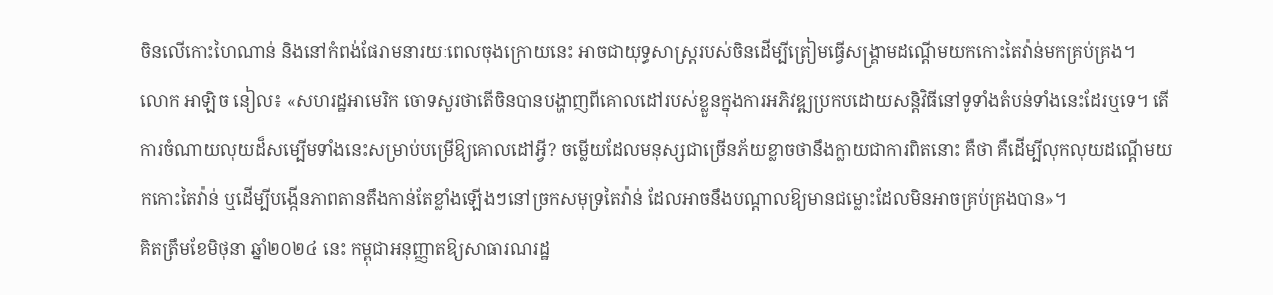ចិនលើកោះហៃណាន់ និងនៅកំពង់ផែរាមនារយៈពេលចុងក្រោយនេះ អាចជាយុទ្ធសាស្ត្ររបស់ចិនដើម្បីត្រៀមធ្វើសង្គ្រាមដណ្តើមយកកោះតៃវ៉ាន់មកគ្រប់គ្រង។
លោក អាឡិច នៀល៖ «សហរដ្ឋអាមេរិក ចោទសួរថាតើចិនបានបង្ហាញពីគោលដៅរបស់ខ្លួនក្នុងការអភិវឌ្ឍប្រកបដោយសន្តិវិធីនៅទូទាំងតំបន់ទាំងនេះដែរឬទេ។ តើការចំណាយលុយដ៏សម្បើមទាំងនេះសម្រាប់បម្រើឱ្យគោលដៅអ្វី? ចម្លើយដែលមនុស្សជាច្រើនភ័យខ្លាចថានឹងក្លាយជាការពិតនោះ គឺថា គឺដើម្បីលុកលុយដណ្តើមយកកោះតៃវ៉ាន់ ឬដើម្បីបង្កើនភាពតានតឹងកាន់តែខ្លាំងឡើងៗនៅច្រកសមុទ្រតៃវ៉ាន់ ដែលអាចនឹងបណ្តាលឱ្យមានជម្លោះដែលមិនអាចគ្រប់គ្រងបាន»។
គិតត្រឹមខែមិថុនា ឆ្នាំ២០២៤ នេះ កម្ពុជាអនុញ្ញាតឱ្យសាធារណរដ្ឋ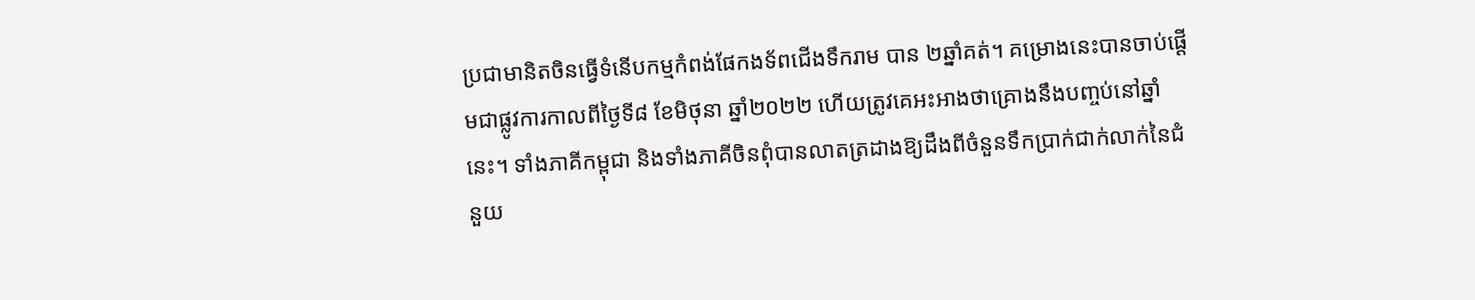ប្រជាមានិតចិនធ្វើទំនើបកម្មកំពង់ផែកងទ័ពជើងទឹករាម បាន ២ឆ្នាំគត់។ គម្រោងនេះបានចាប់ផ្ដើមជាផ្លូវការកាលពីថ្ងៃទី៨ ខែមិថុនា ឆ្នាំ២០២២ ហើយត្រូវគេអះអាងថាគ្រោងនឹងបញ្ចប់នៅឆ្នាំនេះ។ ទាំងភាគីកម្ពុជា និងទាំងភាគីចិនពុំបានលាតត្រដាងឱ្យដឹងពីចំនួនទឹកប្រាក់ជាក់លាក់នៃជំនួយ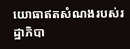យោធាឥតសំណងរបស់រដ្ឋាភិបា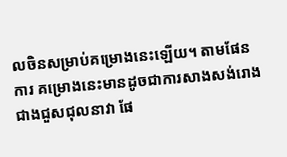លចិនសម្រាប់គម្រោងនេះឡើយ។ តាមផែនការ គម្រោងនេះមានដូចជាការសាងសង់រោងជាងជួសជុលនាវា ផែ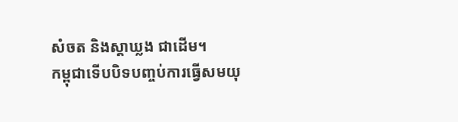សំចត និងស្តាឃ្លង ជាដើម។
កម្ពុជាទើបបិទបញ្ចប់ការធ្វើសមយុ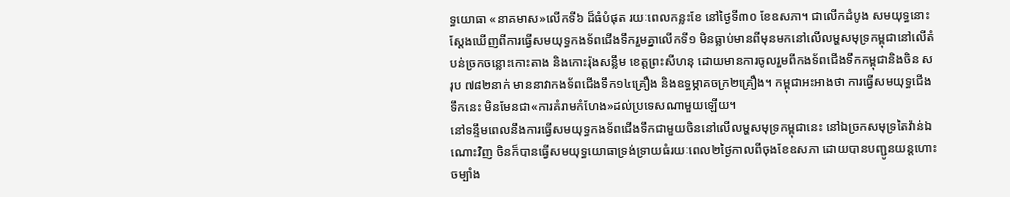ទ្ធយោធា «នាគមាស»លើកទី៦ ដ៏ធំបំផុត រយៈពេលកន្លះខែ នៅថ្ងៃទី៣០ ខែឧសភា។ ជាលើកដំបូង សមយុទ្ធនោះ ស្តែងឃើញពីការធ្វើសមយុទ្ធកងទ័ពជើងទឹករួមគ្នាលើកទី១ មិនធ្លាប់មានពីមុនមកនៅលើលម្ហសមុទ្រកម្ពុជានៅលើតំបន់ច្រកចន្លោះកោះតាង និងកោះរ៉ុងសន្លឹម ខេត្តព្រះសីហនុ ដោយមានការចូលរួមពីកងទ័ពជើងទឹកកម្ពុជានិងចិន សរុប ៧៨២នាក់ មាននាវាកងទ័ពជើងទឹក១៤គ្រឿង និងឧទ្ធម្ភាគចក្រ២គ្រឿង។ កម្ពុជាអះអាងថា ការធ្វើសមយុទ្ធជើងទឹកនេះ មិនមែនជា«ការគំរាមកំហែង»ដល់ប្រទេសណាមួយឡើយ។
នៅទន្ទឹមពេលនឹងការធ្វើសមយុទ្ធកងទ័ពជើងទឹកជាមួយចិននៅលើលម្ហសមុទ្រកម្ពុជានេះ នៅឯច្រកសមុទ្រតៃវ៉ាន់ឯណោះវិញ ចិនក៏បានធ្វើសមយុទ្ធយោធាទ្រង់ទ្រាយធំរយៈពេល២ថ្ងៃកាលពីចុងខែឧសភា ដោយបានបញ្ជូនយន្តហោះចម្បាំង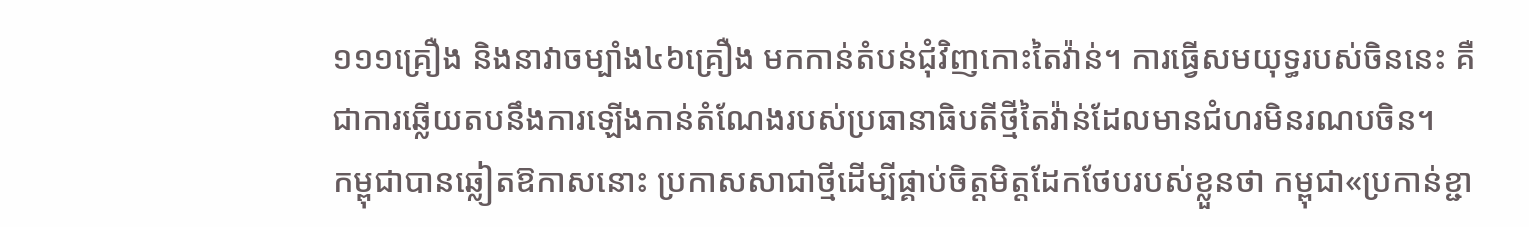១១១គ្រឿង និងនាវាចម្បាំង៤៦គ្រឿង មកកាន់តំបន់ជុំវិញកោះតៃវ៉ាន់។ ការធ្វើសមយុទ្ធរបស់ចិននេះ គឺជាការឆ្លើយតបនឹងការឡើងកាន់តំណែងរបស់ប្រធានាធិបតីថ្មីតៃវ៉ាន់ដែលមានជំហរមិនរណបចិន។
កម្ពុជាបានឆ្លៀតឱកាសនោះ ប្រកាសសាជាថ្មីដើម្បីផ្គាប់ចិត្តមិត្តដែកថែបរបស់ខ្លួនថា កម្ពុជា«ប្រកាន់ខ្ជា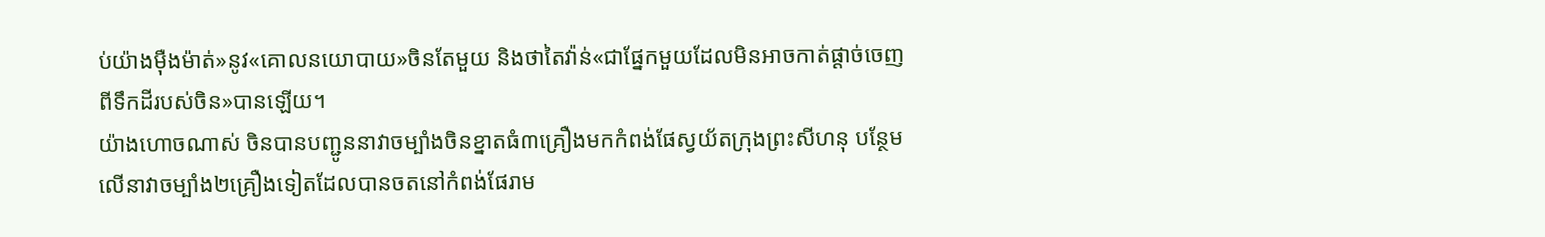ប់យ៉ាងម៉ឺងម៉ាត់»នូវ«គោលនយោបាយ»ចិនតែមួយ និងថាតៃវ៉ាន់«ជាផ្នែកមួយដែលមិនអាចកាត់ផ្ដាច់ចេញពីទឹកដីរបស់ចិន»បានឡើយ។
យ៉ាងហោចណាស់ ចិនបានបញ្ជូននាវាចម្បាំងចិនខ្នាតធំ៣គ្រឿងមកកំពង់ផែស្វយ័តក្រុងព្រះសីហនុ បន្ថែមលើនាវាចម្បាំង២គ្រឿងទៀតដែលបានចតនៅកំពង់ផែរាម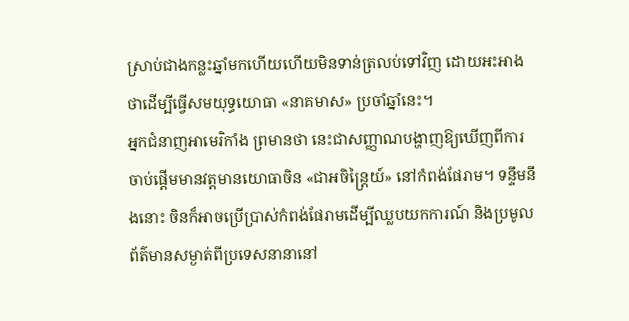ស្រាប់ជាងកន្លះឆ្នាំមកហើយហើយមិនទាន់ត្រលប់ទៅវិញ ដោយអះអាងថាដើម្បីធ្វើសមយុទ្ធយោធា «នាគមាស» ប្រចាំឆ្នាំនេះ។
អ្នកជំនាញអាមេរិកាំង ព្រមានថា នេះជាសញ្ញាណបង្ហាញឱ្យឃើញពីការចាប់ផ្តើមមានវត្តមានយោធាចិន «ជាអចិន្ត្រៃយ៍» នៅកំពង់ផែរាម។ ទន្ទឹមនឹងនោះ ចិនក៏អាចប្រើប្រាស់កំពង់ផែរាមដើម្បីឈ្លបយកការណ៍ និងប្រមូលព័ត៌មានសម្ងាត់ពីប្រទេសនានានៅ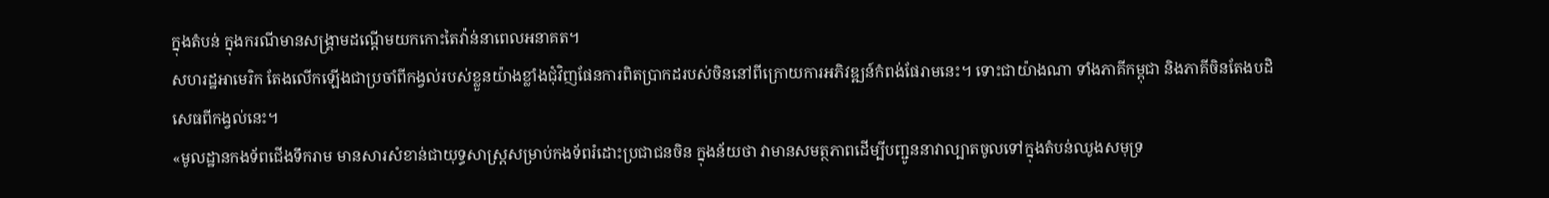ក្នុងតំបន់ ក្នុងករណីមានសង្គ្រាមដណ្តើមយកកោះតៃវ៉ាន់នាពេលអនាគត។
សហរដ្ឋអាមេរិក តែងលើកឡើងជាប្រចាំពីកង្វល់របស់ខ្លួនយ៉ាងខ្លាំងជុំវិញផែនការពិតប្រាកដរបស់ចិននៅពីក្រោយការអភិវឌ្ឍន៍កំពង់ផែរាមនេះ។ ទោះជាយ៉ាងណា ទាំងភាគីកម្ពុជា និងភាគីចិនតែងបដិសេធពីកង្វល់នេះ។
«មូលដ្ឋានកងទ័ពជើងទឹករាម មានសារសំខាន់ជាយុទ្ធសាស្ត្រសម្រាប់កងទ័ពរំដោះប្រជាជនចិន ក្នុងន័យថា វាមានសមត្ថភាពដើម្បីបញ្ជូននាវាល្បាតចូលទៅក្នុងតំបន់ឈូងសមុទ្រ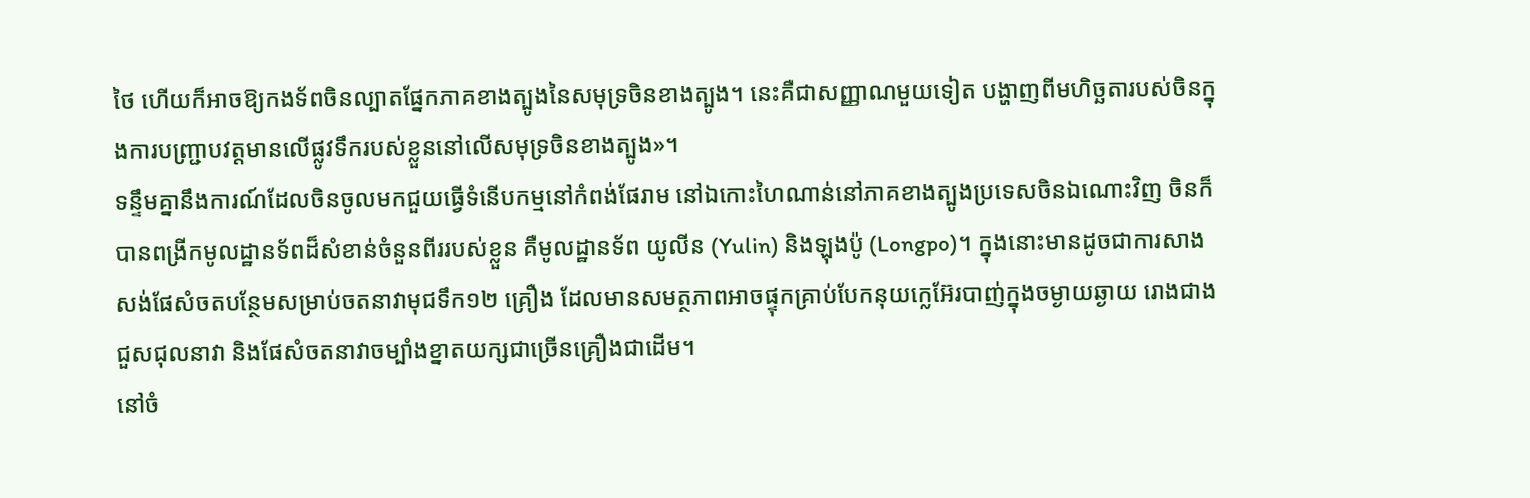ថៃ ហើយក៏អាចឱ្យកងទ័ពចិនល្បាតផ្នែកភាគខាងត្បូងនៃសមុទ្រចិនខាងត្បូង។ នេះគឺជាសញ្ញាណមួយទៀត បង្ហាញពីមហិច្ឆតារបស់ចិនក្នុងការបញ្ជ្រាបវត្តមានលើផ្លូវទឹករបស់ខ្លួននៅលើសមុទ្រចិនខាងត្បូង»។
ទន្ទឹមគ្នានឹងការណ៍ដែលចិនចូលមកជួយធ្វើទំនើបកម្មនៅកំពង់ផែរាម នៅឯកោះហៃណាន់នៅភាគខាងត្បូងប្រទេសចិនឯណោះវិញ ចិនក៏បានពង្រីកមូលដ្ឋានទ័ពដ៏សំខាន់ចំនួនពីររបស់ខ្លួន គឺមូលដ្ឋានទ័ព យូលីន (Yulin) និងឡុងប៉ូ (Longpo)។ ក្នុងនោះមានដូចជាការសាងសង់ផែសំចតបន្ថែមសម្រាប់ចតនាវាមុជទឹក១២ គ្រឿង ដែលមានសមត្ថភាពអាចផ្ទុកគ្រាប់បែកនុយក្លេអ៊ែរបាញ់ក្នុងចម្ងាយឆ្ងាយ រោងជាងជួសជុលនាវា និងផែសំចតនាវាចម្បាំងខ្នាតយក្សជាច្រើនគ្រឿងជាដើម។
នៅចំ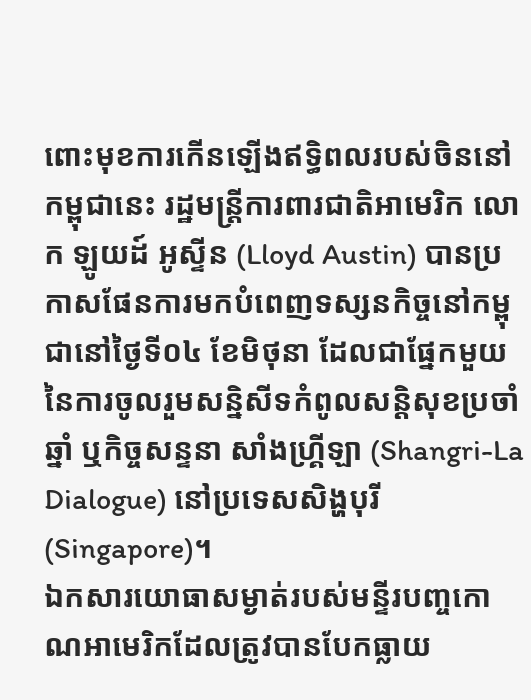ពោះមុខការកើនឡើងឥទ្ធិពលរបស់ចិននៅកម្ពុជានេះ រដ្ឋមន្ត្រីការពារជាតិអាមេរិក លោក ឡូយដ៍ អូស្ទីន (Lloyd Austin) បានប្រកាសផែនការមកបំពេញទស្សនកិច្ចនៅកម្ពុជានៅថ្ងៃទី០៤ ខែមិថុនា ដែលជាផ្នែកមួយនៃការចូលរួមសន្និសីទកំពូលសន្តិសុខប្រចាំឆ្នាំ ឬកិច្ចសន្ទនា សាំងហ្រ្គីឡា (Shangri-La Dialogue) នៅប្រទេសសិង្ហបុរី (Singapore)។
ឯកសារយោធាសម្ងាត់របស់មន្ទីរបញ្ចកោណអាមេរិកដែលត្រូវបានបែកធ្លាយ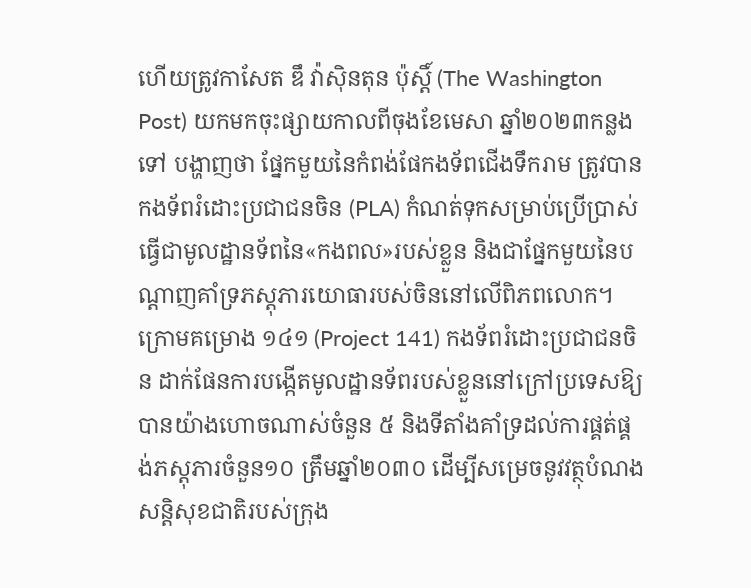ហើយត្រូវកាសែត ឌឹ វ៉ាស៊ិនតុន ប៉ុស្តិ៍ (The Washington Post) យកមកចុះផ្សាយកាលពីចុងខែមេសា ឆ្នាំ២០២៣កន្លងទៅ បង្ហាញថា ផ្នែកមួយនៃកំពង់ផែកងទ័ពជើងទឹករាម ត្រូវបានកងទ័ពរំដោះប្រជាជនចិន (PLA) កំណត់ទុកសម្រាប់ប្រើប្រាស់ធ្វើជាមូលដ្ឋានទ័ពនៃ«កងពល»របស់ខ្លួន និងជាផ្នែកមួយនៃបណ្ដាញគាំទ្រភស្តុភារយោធារបស់ចិននៅលើពិភពលោក។ ក្រោមគម្រោង ១៤១ (Project 141) កងទ័ពរំដោះប្រជាជនចិន ដាក់ផែនការបង្កើតមូលដ្ឋានទ័ពរបស់ខ្លួននៅក្រៅប្រទេសឱ្យបានយ៉ាងហោចណាស់ចំនួន ៥ និងទីតាំងគាំទ្រដល់ការផ្គត់ផ្គង់ភស្តុភារចំនួន១០ ត្រឹមឆ្នាំ២០៣០ ដើម្បីសម្រេចនូវវត្ថុបំណងសន្តិសុខជាតិរបស់ក្រុង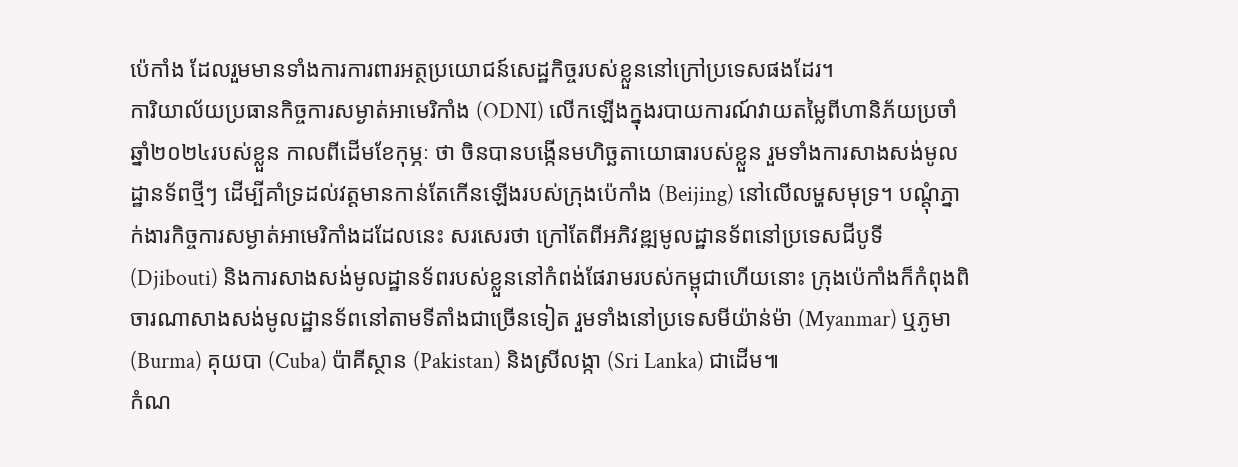ប៉េកាំង ដែលរួមមានទាំងការការពារអត្ថប្រយោជន៍សេដ្ឋកិច្ចរបស់ខ្លួននៅក្រៅប្រទេសផងដែរ។
ការិយាល័យប្រធានកិច្ចការសម្ងាត់អាមេរិកាំង (ODNI) លើកឡើងក្នុងរបាយការណ៍វាយតម្លៃពីហានិភ័យប្រចាំឆ្នាំ២០២៤របស់ខ្លួន កាលពីដើមខែកុម្ភៈ ថា ចិនបានបង្កើនមហិច្ឆតាយោធារបស់ខ្លួន រួមទាំងការសាងសង់មូលដ្ឋានទ័ពថ្មីៗ ដើម្បីគាំទ្រដល់វត្តមានកាន់តែកើនឡើងរបស់ក្រុងប៉េកាំង (Beijing) នៅលើលម្ហសមុទ្រ។ បណ្ដុំភ្នាក់ងារកិច្ចការសម្ងាត់អាមេរិកាំងដដែលនេះ សរសេរថា ក្រៅតែពីអភិវឌ្ឍមូលដ្ឋានទ័ពនៅប្រទេសជីបូទី (Djibouti) និងការសាងសង់មូលដ្ឋានទ័ពរបស់ខ្លួននៅកំពង់ផែរាមរបស់កម្ពុជាហើយនោះ ក្រុងប៉េកាំងក៏កំពុងពិចារណាសាងសង់មូលដ្ឋានទ័ពនៅតាមទីតាំងជាច្រើនទៀត រួមទាំងនៅប្រទេសមីយ៉ាន់ម៉ា (Myanmar) ឬភូមា (Burma) គុយបា (Cuba) ប៉ាគីស្ថាន (Pakistan) និងស្រីលង្កា (Sri Lanka) ជាដើម៕
កំណ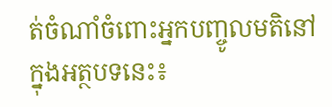ត់ចំណាំចំពោះអ្នកបញ្ចូលមតិនៅក្នុងអត្ថបទនេះ៖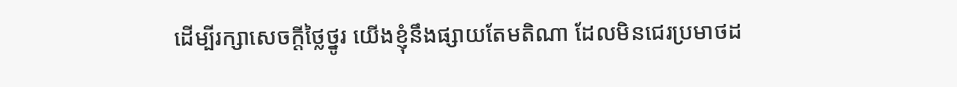ដើម្បីរក្សាសេចក្ដីថ្លៃថ្នូរ យើងខ្ញុំនឹងផ្សាយតែមតិណា ដែលមិនជេរប្រមាថដ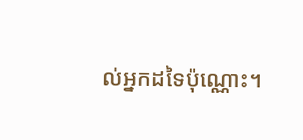ល់អ្នកដទៃប៉ុណ្ណោះ។